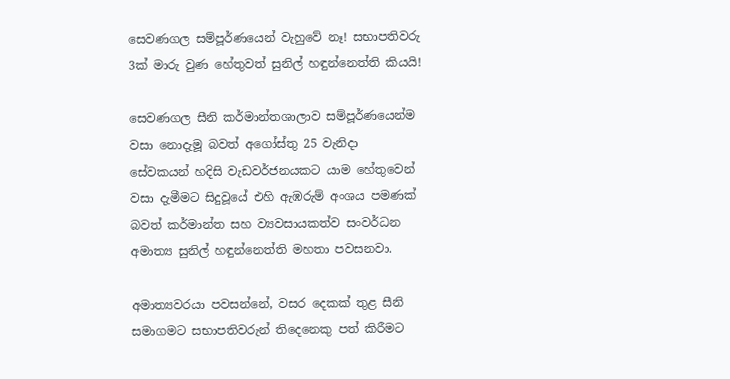සෙවණගල සම්පූර්ණයෙන් වැහුවේ නෑ! සභාපතිවරු 3ක් මාරු වුණ හේතුවත් සුනිල් හඳුන්නෙත්ති කියයි!

සෙවණගල සීනි කර්මාන්තශාලාව සම්පූර්ණයෙන්ම වසා නොදැමූ බවත් අගෝස්තු 25 වැනිදා සේවකයන් හදිසි වැඩවර්ජනයකට යාම හේතුවෙන් වසා දැමීමට සිදුවූයේ එහි ඇඹරුම් අංශය පමණක් බවත් කර්මාන්ත සහ ව්‍යවසායකත්ව සංවර්ධන අමාත්‍ය සුනිල් හඳුන්නෙත්ති මහතා පවසනවා.

අමාත්‍යවරයා පවසන්නේ, වසර දෙකක් තුළ සීනි සමාගමට සභාපතිවරුන් තිදෙනෙකු පත් කිරීමට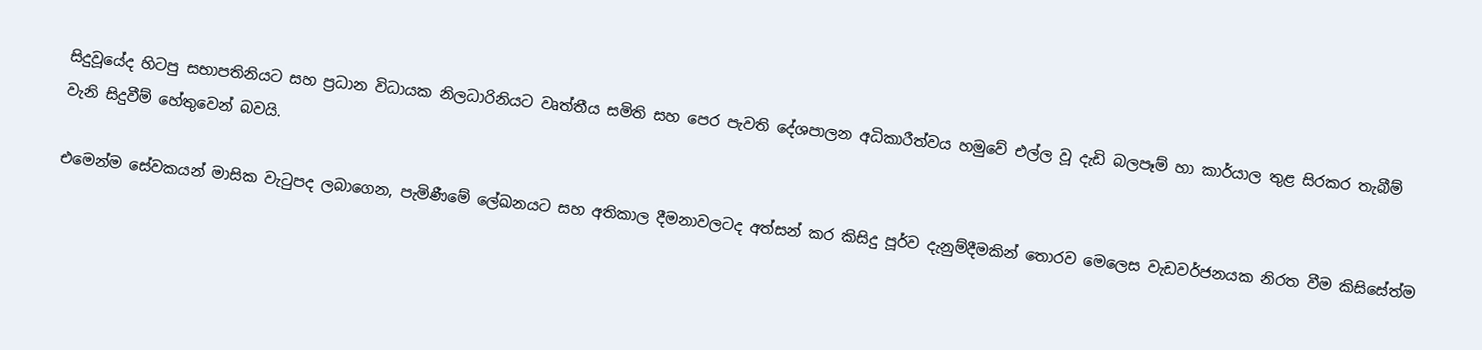සිදුවූයේද හිටපු සභාපතිනියට සහ ප්‍රධාන විධායක නිලධාරිනියට වෘත්තීය සමිති සහ පෙර පැවති දේශපාලන අධිකාරීත්වය හමුවේ එල්ල වූ දැඩි බලපෑම් හා කාර්යාල තුළ සිරකර තැබීම් වැනි සිදුවීම් හේතුවෙන් බවයි.

එමෙන්ම සේවකයන් මාසික වැටුපද ලබාගෙන, පැමිණීමේ ලේඛනයට සහ අතිකාල දීමනාවලටද අත්සන් කර කිසිදු පූර්ව දැනුම්දීමකින් තොරව මෙලෙස වැඩවර්ජනයක නිරත වීම කිසිසේත්ම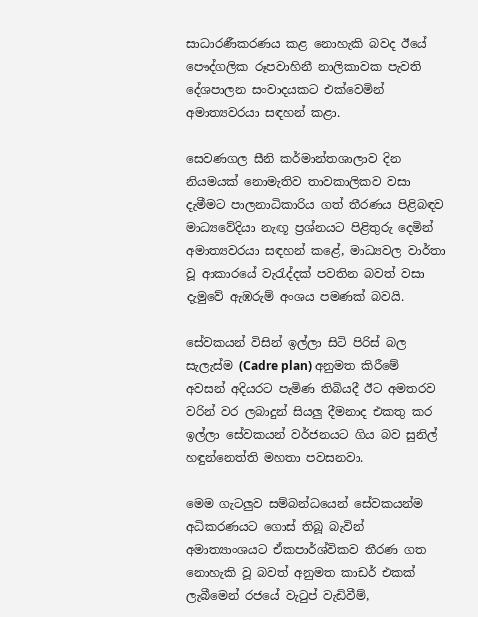සාධාරණීකරණය කළ නොහැකි බවද ඊයේ පෞද්ගලික රූපවාහිනී නාලිකාවක පැවති දේශපාලන සංවාදයකට එක්වෙමින් අමාත්‍යවරයා සඳහන් කළා.

සෙවණගල සීනි කර්මාන්තශාලාව දින නියමයක් නොමැතිව තාවකාලිකව වසා දැමීමට පාලනාධිකාරිය ගත් තීරණය පිළිබඳව මාධ්‍යවේදියා නැඟූ ප්‍රශ්නයට පිළිතුරු දෙමින් අමාත්‍යවරයා සඳහන් කළේ, මාධ්‍යවල වාර්තා වූ ආකාරයේ වැරැද්දක් පවතින බවත් වසා දැමුවේ ඇඹරුම් අංශය පමණක් බවයි.

සේවකයන් විසින් ඉල්ලා සිටි පිරිස් බල සැලැස්ම (Cadre plan) අනුමත කිරීමේ අවසන් අදියරට පැමිණ තිබියදී ඊට අමතරව වරින් වර ලබාදුන් සියලු දීමනාද එකතු කර ඉල්ලා සේවකයන් වර්ජනයට ගිය බව සුනිල් හඳුන්නෙත්ති මහතා පවසනවා.

මෙම ගැටලුව සම්බන්ධයෙන් සේවකයන්ම අධිකරණයට ගොස් තිබූ බැවින් අමාත්‍යාංශයට ඒකපාර්ශ්විකව තීරණ ගත නොහැකි වූ බවත් අනුමත කාඩර් එකක් ලැබීමෙන් රජයේ වැටුප් වැඩිවීම්,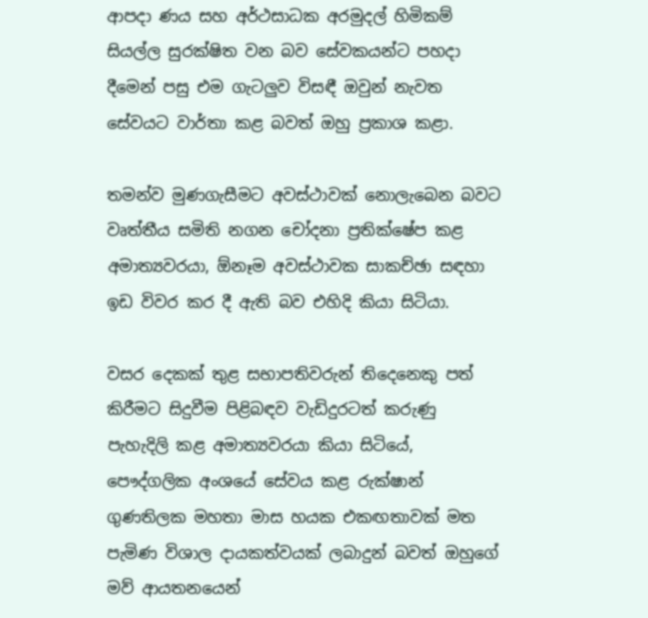ආපදා ණය සහ අර්ථසාධක අරමුදල් හිමිකම් සියල්ල සුරක්ෂිත වන බව සේවකයන්ට පහදා දීමෙන් පසු එම ගැටලුව විසඳී ඔවුන් නැවත සේවයට වාර්තා කළ බවත් ඔහු ප්‍රකාශ කළා.

තමන්ව මුණගැසීමට අවස්ථාවක් නොලැබෙන බවට වෘත්තීය සමිති නගන චෝදනා ප්‍රතික්ෂේප කළ අමාත්‍යවරයා, ඕනෑම අවස්ථාවක සාකච්ඡා සඳහා ඉඩ විවර කර දී ඇති බව එහිදි කියා සිටියා.

වසර දෙකක් තුළ සභාපතිවරුන් තිදෙනෙකු පත් කිරීමට සිදුවීම පිළිබඳව වැඩිදුරටත් කරුණු පැහැදිලි කළ අමාත්‍යවරයා කියා සිටියේ, පෞද්ගලික අංශයේ සේවය කළ රුක්ෂාන් ගුණතිලක මහතා මාස හයක එකඟතාවක් මත පැමිණ විශාල දායකත්වයක් ලබාදුන් බවත් ඔහුගේ මව් ආයතනයෙන්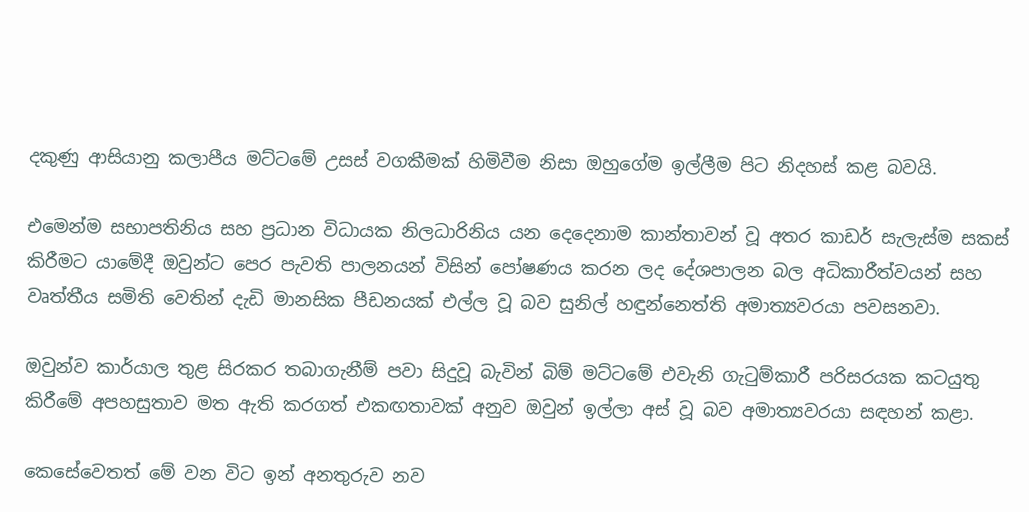දකුණු ආසියානු කලාපීය මට්ටමේ උසස් වගකීමක් හිමිවීම නිසා ඔහුගේම ඉල්ලීම පිට නිදහස් කළ බවයි.

එමෙන්ම සභාපතිනිය සහ ප්‍රධාන විධායක නිලධාරිනිය යන දෙදෙනාම කාන්තාවන් වූ අතර කාඩර් සැලැස්ම සකස් කිරීමට යාමේදී ඔවුන්ට පෙර පැවති පාලනයන් විසින් පෝෂණය කරන ලද දේශපාලන බල අධිකාරීත්වයන් සහ වෘත්තීය සමිති වෙතින් දැඩි මානසික පීඩනයක් එල්ල වූ බව සුනිල් හඳුන්නෙත්ති අමාත්‍යවරයා පවසනවා.

ඔවුන්ව කාර්යාල තුළ සිරකර තබාගැනීම් පවා සිදුවූ බැවින් බිම් මට්ටමේ එවැනි ගැටුම්කාරී පරිසරයක කටයුතු කිරීමේ අපහසුතාව මත ඇති කරගත් එකඟතාවක් අනුව ඔවුන් ඉල්ලා අස් වූ බව අමාත්‍යවරයා සඳහන් කළා.

කෙසේවෙතත් මේ වන විට ඉන් අනතුරුව නව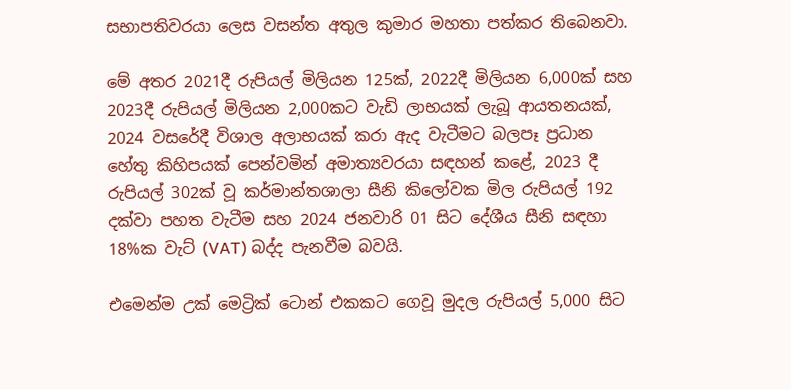සභාපතිවරයා ලෙස වසන්ත අතුල කුමාර මහතා පත්කර තිබෙනවා.

මේ අතර 2021දී රුපියල් මිලියන 125ක්, 2022දී මිලියන 6,000ක් සහ 2023දී රුපියල් මිලියන 2,000කට වැඩි ලාභයක් ලැබූ ආයතනයක්, 2024 වසරේදී විශාල අලාභයක් කරා ඇද වැටීමට බලපෑ ප්‍රධාන හේතු කිහිපයක් පෙන්වමින් අමාත්‍යවරයා සඳහන් කළේ, 2023 දී රුපියල් 302ක් වූ කර්මාන්තශාලා සීනි කිලෝවක මිල රුපියල් 192 දක්වා පහත වැටීම සහ 2024 ජනවාරි 01 සිට දේශීය සීනි සඳහා 18%ක වැට් (VAT) බද්ද පැනවීම බවයි.

එමෙන්ම උක් මෙට්‍රික් ටොන් එකකට ගෙවූ මුදල රුපියල් 5,000 සිට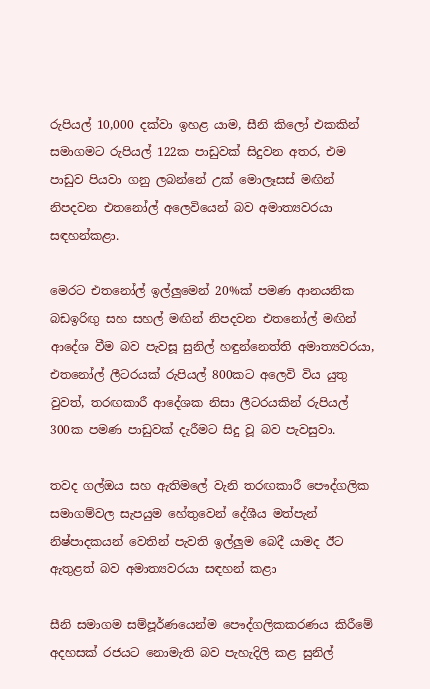රුපියල් 10,000 දක්වා ඉහළ යාම, සීනි කිලෝ එකකින් සමාගමට රුපියල් 122ක පාඩුවක් සිදුවන අතර, එම පාඩුව පියවා ගනු ලබන්නේ උක් මොලෑසස් මඟින් නිපදවන එතනෝල් අලෙවියෙන් බව අමාත්‍යවරයා සඳහන්කළා.

මෙරට එතනෝල් ඉල්ලුමෙන් 20%ක් පමණ ආනයනික බඩඉරිඟු සහ සහල් මඟින් නිපදවන එතනෝල් මඟින් ආදේශ වීම බව පැවසූ සුනිල් හඳුන්නෙත්ති අමාත්‍යවරයා, එතනෝල් ලීටරයක් රුපියල් 800කට අලෙවි විය යුතු වුවත්, තරඟකාරී ආදේශක නිසා ලීටරයකින් රුපියල් 300ක පමණ පාඩුවක් දැරීමට සිදු වූ බව පැවසුවා.

තවද ගල්ඔය සහ ඇතිමලේ වැනි තරඟකාරී පෞද්ගලික සමාගම්වල සැපයුම හේතුවෙන් දේශීය මත්පැන් නිෂ්පාදකයන් වෙතින් පැවති ඉල්ලුම බෙදී යාමද ඊට ඇතුළත් බව අමාත්‍යවරයා සඳහන් කළා

සීනි සමාගම සම්පූර්ණයෙන්ම පෞද්ගලිකකරණය කිරීමේ අදහසක් රජයට නොමැති බව පැහැදිලි කළ සුනිල්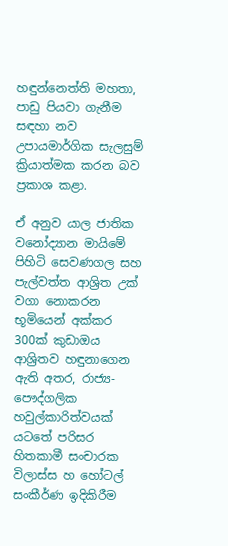හඳුන්නෙත්ති මහතා, පාඩු පියවා ගැනීම සඳහා නව උපායමාර්ගික සැලසුම් ක්‍රියාත්මක කරන බව ප්‍රකාශ කළා.

ඒ අනුව යාල ජාතික වනෝද්‍යාන මායිමේ පිහිටි සෙවණගල සහ පැල්වත්ත ආශ්‍රිත උක් වගා නොකරන භූමියෙන් අක්කර 300ක් කුඩාඔය ආශ්‍රිතව හඳුනාගෙන ඇති අතර, රාජ්‍ය-පෞද්ගලික හවුල්කාරිත්වයක් යටතේ පරිසර හිතකාමී සංචාරක විලාස්ස හ හෝටල් සංකීර්ණ ඉදිකිරීම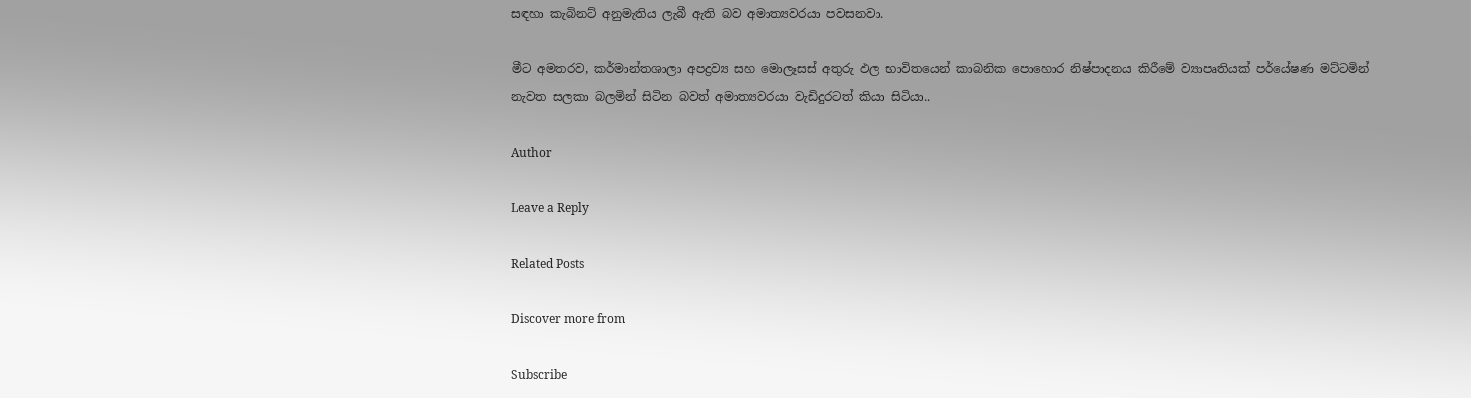සඳහා කැබිනට් අනුමැතිය ලැබී ඇති බව අමාත්‍යවරයා පවසනවා.

මීට අමතරව, කර්මාන්තශාලා අපද්‍රව්‍ය සහ මොලෑසස් අතුරු ඵල භාවිතයෙන් කාබනික පොහොර නිෂ්පාදනය කිරීමේ ව්‍යාපෘතියක් පර්යේෂණ මට්ටමින් නැවත සලකා බලමින් සිටින බවත් අමාත්‍යවරයා වැඩිදුරටත් කියා සිටියා..

Author

Leave a Reply

Related Posts

Discover more from

Subscribe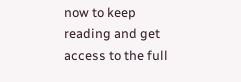now to keep reading and get access to the full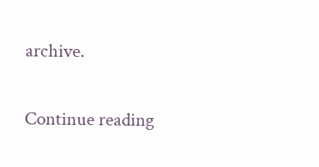archive.

Continue reading